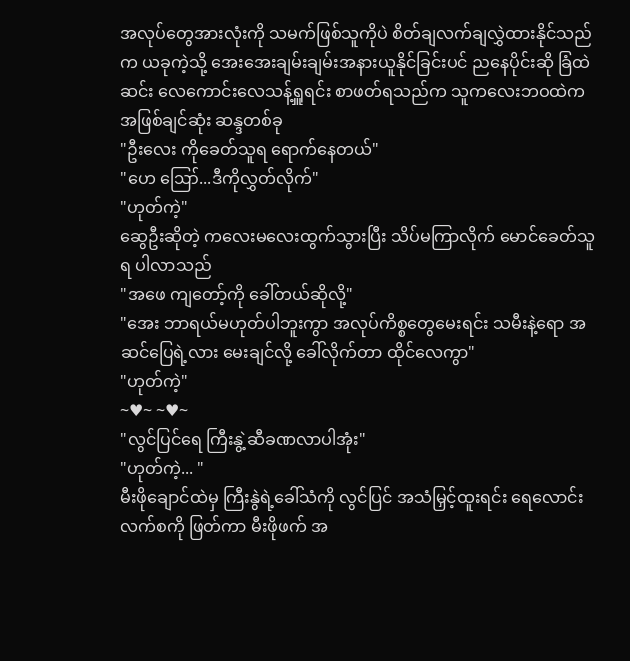အလုပ်တွေအားလုံးကို သမက်ဖြစ်သူကိုပဲ စိတ်ချလက်ချလွှဲထားနိုင်သည်က ယခုကဲ့သို့ အေးအေးချမ်းချမ်းအနားယူနိုင်ခြင်းပင် ညနေပိုင်းဆို ခြံထဲဆင်း လေကောင်းလေသန့်ရှူရင်း စာဖတ်ရသည်က သူကလေးဘဝထဲက အဖြစ်ချင်ဆုံး ဆန္ဒတစ်ခု
"ဦးလေး ကိုခေတ်သူရ ရောက်နေတယ်"
"ဟေ ဪ...ဒီကိုလွှတ်လိုက်"
"ဟုတ်ကဲ့"
ဆွေဦးဆိုတဲ့ ကလေးမလေးထွက်သွားပြီး သိပ်မကြာလိုက် မောင်ခေတ်သူရ ပါလာသည်
"အဖေ ကျတော့်ကို ခေါ်တယ်ဆိုလို့"
"အေး ဘာရယ်မဟုတ်ပါဘူးကွာ အလုပ်ကိစ္စတွေမေးရင်း သမီးနဲ့ရော အဆင်ပြေရဲ့လား မေးချင်လို့ ခေါ်လိုက်တာ ထိုင်လေကွာ"
"ဟုတ်ကဲ့"
~♥~ ~♥~
"လွင်ပြင်ရေ ကြီးနွဲ့ဆီခဏလာပါအုံး"
"ဟုတ်ကဲ့... "
မီးဖိုချောင်ထဲမှ ကြီးနွဲရဲ့ခေါ်သံကို လွင်ပြင် အသံမြှင့်ထူးရင်း ရေလောင်းလက်စကို ဖြတ်ကာ မီးဖိုဖက် အ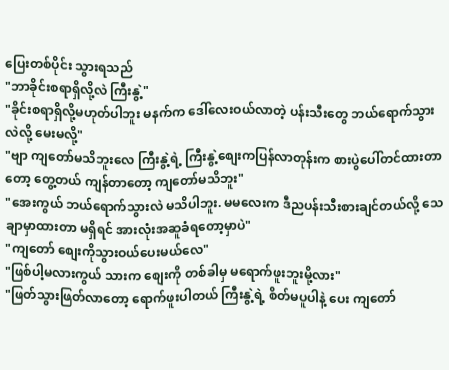ပြေးတစ်ပိုင်း သွားရသည်
"ဘာခိုင်းစရာရှိလို့လဲ ကြီးနွဲ့"
"ခိုင်းစရာရှိလို့မဟုတ်ပါဘူး မနက်က ဒေါ်လေးဝယ်လာတဲ့ ပန်းသီးတွေ ဘယ်ရောက်သွားလဲလို့ မေးမလို့"
"ဗျာ ကျတော်မသိဘူးလေ ကြီးနွဲ့ရဲ့ ကြီးနွဲ့စျေးကပြန်လာတုန်းက စားပွဲပေါ်တင်ထားတာတော့ တွေ့တယ် ကျန်တာတော့ ကျတော်မသိဘူး"
"အေးကွယ် ဘယ်ရောက်သွားလဲ မသိပါဘူး. မမလေးက ဒီညပန်းသီးစားချင်တယ်လို့ သေချာမှာထားတာ မရှိရင် အားလုံးအဆူခံရတော့မှာပဲ"
"ကျတော် စျေးကိုသွားဝယ်ပေးမယ်လေ"
"ဖြစ်ပါ့မလားကွယ် သားက စျေးကို တစ်ခါမှ မရောက်ဖူးဘူးမို့လား"
"ဖြတ်သွားဖြတ်လာတော့ ရောက်ဖူးပါတယ် ကြီးနွဲ့ရဲ့ စိတ်မပူပါနဲ့ ပေး ကျတော်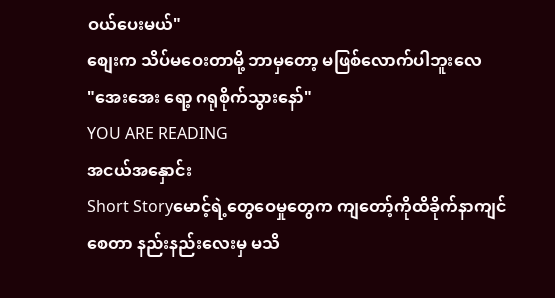ဝယ်ပေးမယ်"
စျေးက သိပ်မဝေးတာမို့ ဘာမှတော့ မဖြစ်လောက်ပါဘူးလေ
"အေးအေး ရော့ ဂရုစိုက်သွားနော်"
YOU ARE READING
အငယ်အနှောင်း
Short Storyမောင့်ရဲ့တွေဝေမှုတွေက ကျတော့်ကိုထိခိုက်နာကျင်စေတာ နည်းနည်းလေးမှ မသိ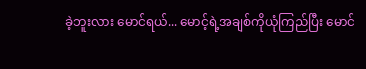ခဲ့ဘူးလား မောင်ရယ်... မောင့်ရဲ့အချစ်ကိုယုံကြည်ပြီး မောင်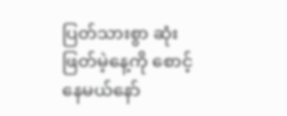ပြတ်သားစွာ ဆုံးဖြတ်မဲ့နေ့ကို စောင့်နေမယ်နော်